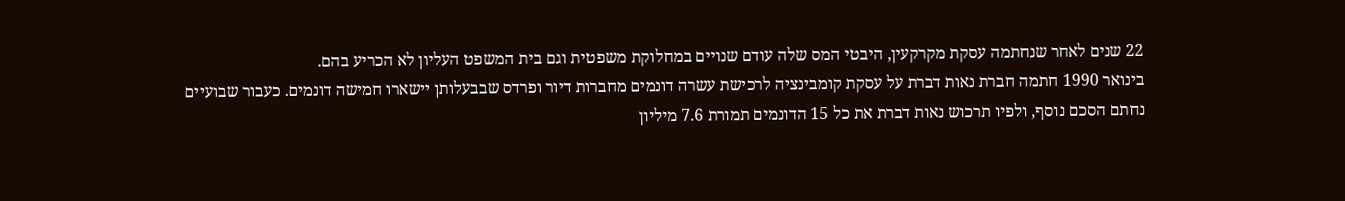22 שנים לאחר שנחתמה עסקת מקרקעין, היבטי המס שלה עודם שנויים במחלוקת משפטית וגם בית המשפט העליון לא הכריע בהם.
בינואר 1990 חתמה חברת נאות דברת על עסקת קומבינציה לרכישת עשרה דונמים מחברות דיור ופרדס שבבעלותן יישארו חמישה דונמים. כעבור שבועיים נחתם הסכם נוסף, ולפיו תרכוש נאות דברת את כל 15 הדונמים תמורת 7.6 מיליון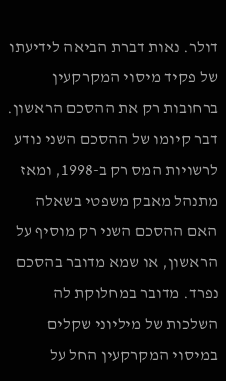דולר. נאות דברת הביאה לידיעתו של פקיד מיסוי המקרקעין ברחובות רק את ההסכם הראשון. דבר קיומו של ההסכם השני נודע לרשויות המס רק ב-1998, ומאז מתנהל מאבק משפטי בשאלה האם ההסכם השני רק מוסיף על הראשון, או שמא מדובר בהסכם נפרד. מדובר במחלוקת לה השלכות של מיליוני שקלים במיסוי המקרקעין החל על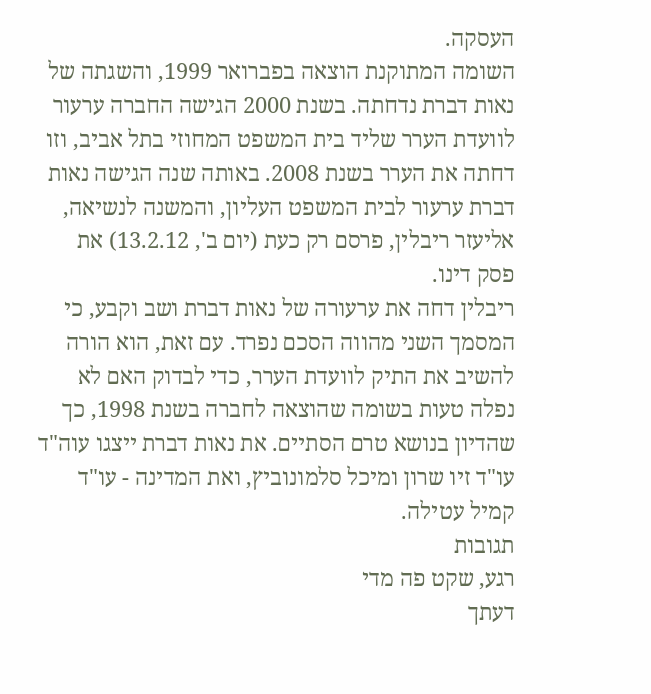העסקה.
השומה המתוקנת הוצאה בפברואר 1999, והשגתה של נאות דברת נדחתה. בשנת 2000 הגישה החברה ערעור לוועדת הערר שליד בית המשפט המחוזי בתל אביב, וזו דחתה את הערר בשנת 2008. באותה שנה הגישה נאות דברת ערעור לבית המשפט העליון, והמשנה לנשיאה, אליעזר ריבלין, פרסם רק כעת (יום ב', 13.2.12) את פסק דינו.
ריבלין דחה את ערעורה של נאות דברת ושב וקבע, כי המסמך השני מהווה הסכם נפרד. עם זאת, הוא הורה להשיב את התיק לוועדת הערר, כדי לבדוק האם לא נפלה טעות בשומה שהוצאה לחברה בשנת 1998, כך שהדיון בנושא טרם הסתיים. את נאות דברת ייצגו עוה"ד עו"ד זיו שרון ומיכל סלמונוביץ, ואת המדינה - עו"ד קמיל עטילה.
תגובות
רגע, שקט פה מדי
דעתך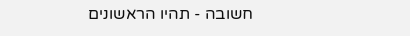חשובה - תהיו הראשונים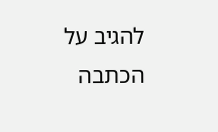להגיב על הכתבה